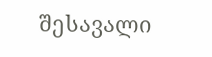შესავალი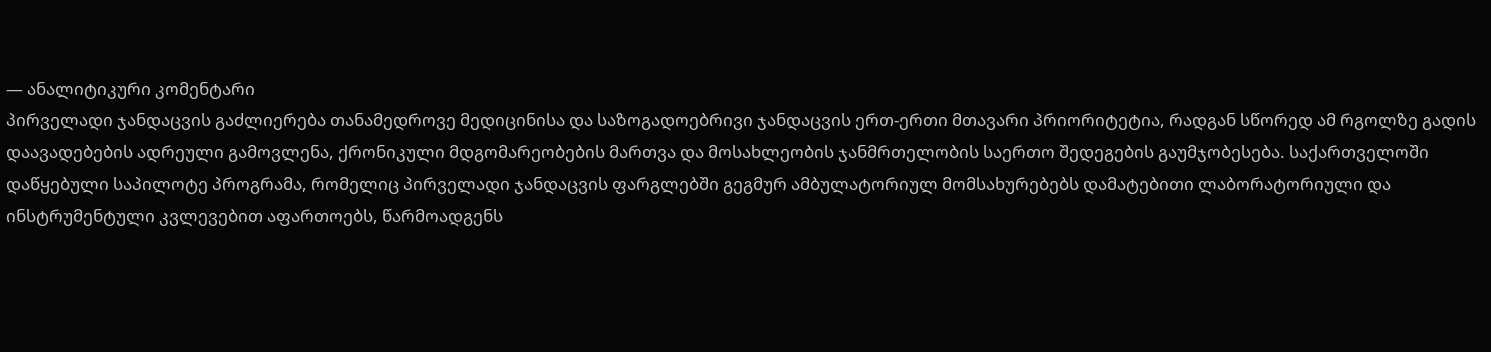— ანალიტიკური კომენტარი
პირველადი ჯანდაცვის გაძლიერება თანამედროვე მედიცინისა და საზოგადოებრივი ჯანდაცვის ერთ-ერთი მთავარი პრიორიტეტია, რადგან სწორედ ამ რგოლზე გადის დაავადებების ადრეული გამოვლენა, ქრონიკული მდგომარეობების მართვა და მოსახლეობის ჯანმრთელობის საერთო შედეგების გაუმჯობესება. საქართველოში დაწყებული საპილოტე პროგრამა, რომელიც პირველადი ჯანდაცვის ფარგლებში გეგმურ ამბულატორიულ მომსახურებებს დამატებითი ლაბორატორიული და ინსტრუმენტული კვლევებით აფართოებს, წარმოადგენს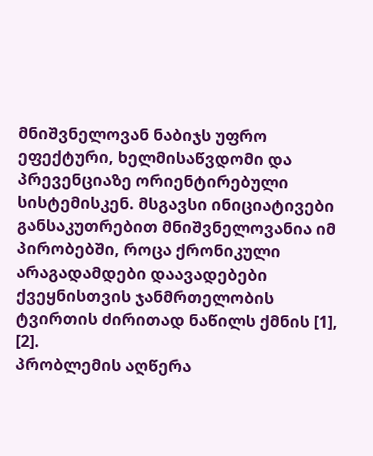მნიშვნელოვან ნაბიჯს უფრო ეფექტური, ხელმისაწვდომი და პრევენციაზე ორიენტირებული სისტემისკენ. მსგავსი ინიციატივები განსაკუთრებით მნიშვნელოვანია იმ პირობებში, როცა ქრონიკული არაგადამდები დაავადებები ქვეყნისთვის ჯანმრთელობის ტვირთის ძირითად ნაწილს ქმნის [1], [2].
პრობლემის აღწერა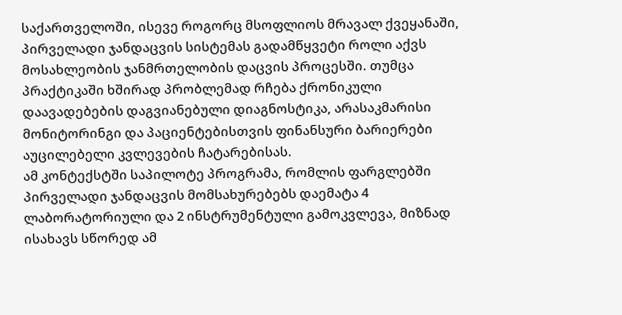საქართველოში, ისევე როგორც მსოფლიოს მრავალ ქვეყანაში, პირველადი ჯანდაცვის სისტემას გადამწყვეტი როლი აქვს მოსახლეობის ჯანმრთელობის დაცვის პროცესში. თუმცა პრაქტიკაში ხშირად პრობლემად რჩება ქრონიკული დაავადებების დაგვიანებული დიაგნოსტიკა, არასაკმარისი მონიტორინგი და პაციენტებისთვის ფინანსური ბარიერები აუცილებელი კვლევების ჩატარებისას.
ამ კონტექსტში საპილოტე პროგრამა, რომლის ფარგლებში პირველადი ჯანდაცვის მომსახურებებს დაემატა 4 ლაბორატორიული და 2 ინსტრუმენტული გამოკვლევა, მიზნად ისახავს სწორედ ამ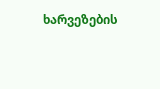ხარვეზების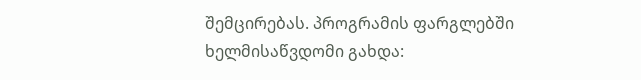შემცირებას. პროგრამის ფარგლებში ხელმისაწვდომი გახდა: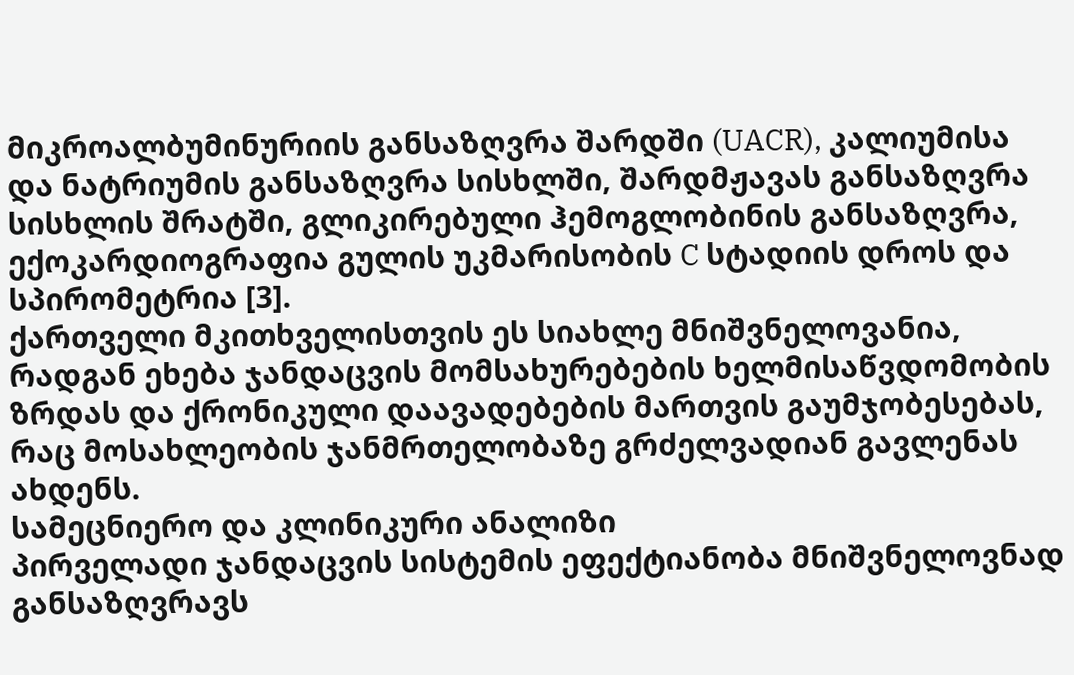მიკროალბუმინურიის განსაზღვრა შარდში (UACR), კალიუმისა და ნატრიუმის განსაზღვრა სისხლში, შარდმჟავას განსაზღვრა სისხლის შრატში, გლიკირებული ჰემოგლობინის განსაზღვრა, ექოკარდიოგრაფია გულის უკმარისობის C სტადიის დროს და სპირომეტრია [3].
ქართველი მკითხველისთვის ეს სიახლე მნიშვნელოვანია, რადგან ეხება ჯანდაცვის მომსახურებების ხელმისაწვდომობის ზრდას და ქრონიკული დაავადებების მართვის გაუმჯობესებას, რაც მოსახლეობის ჯანმრთელობაზე გრძელვადიან გავლენას ახდენს.
სამეცნიერო და კლინიკური ანალიზი
პირველადი ჯანდაცვის სისტემის ეფექტიანობა მნიშვნელოვნად განსაზღვრავს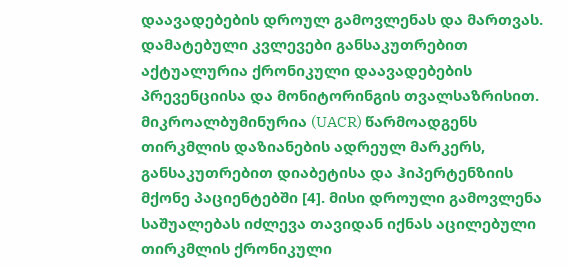დაავადებების დროულ გამოვლენას და მართვას. დამატებული კვლევები განსაკუთრებით აქტუალურია ქრონიკული დაავადებების პრევენციისა და მონიტორინგის თვალსაზრისით.
მიკროალბუმინურია (UACR) წარმოადგენს თირკმლის დაზიანების ადრეულ მარკერს, განსაკუთრებით დიაბეტისა და ჰიპერტენზიის მქონე პაციენტებში [4]. მისი დროული გამოვლენა საშუალებას იძლევა თავიდან იქნას აცილებული თირკმლის ქრონიკული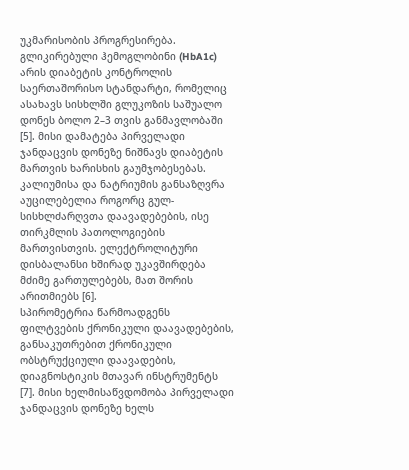უკმარისობის პროგრესირება.
გლიკირებული ჰემოგლობინი (HbA1c) არის დიაბეტის კონტროლის საერთაშორისო სტანდარტი, რომელიც ასახავს სისხლში გლუკოზის საშუალო დონეს ბოლო 2–3 თვის განმავლობაში [5]. მისი დამატება პირველადი ჯანდაცვის დონეზე ნიშნავს დიაბეტის მართვის ხარისხის გაუმჯობესებას.
კალიუმისა და ნატრიუმის განსაზღვრა აუცილებელია როგორც გულ-სისხლძარღვთა დაავადებების, ისე თირკმლის პათოლოგიების მართვისთვის. ელექტროლიტური დისბალანსი ხშირად უკავშირდება მძიმე გართულებებს, მათ შორის არითმიებს [6].
სპირომეტრია წარმოადგენს ფილტვების ქრონიკული დაავადებების, განსაკუთრებით ქრონიკული ობსტრუქციული დაავადების, დიაგნოსტიკის მთავარ ინსტრუმენტს [7]. მისი ხელმისაწვდომობა პირველადი ჯანდაცვის დონეზე ხელს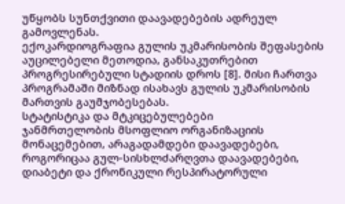უწყობს სუნთქვითი დაავადებების ადრეულ გამოვლენას.
ექოკარდიოგრაფია გულის უკმარისობის შეფასების აუცილებელი მეთოდია, განსაკუთრებით პროგრესირებული სტადიის დროს [8]. მისი ჩართვა პროგრამაში მიზნად ისახავს გულის უკმარისობის მართვის გაუმჯობესებას.
სტატისტიკა და მტკიცებულებები
ჯანმრთელობის მსოფლიო ორგანიზაციის მონაცემებით, არაგადამდები დაავადებები, როგორიცაა გულ-სისხლძარღვთა დაავადებები, დიაბეტი და ქრონიკული რესპირატორული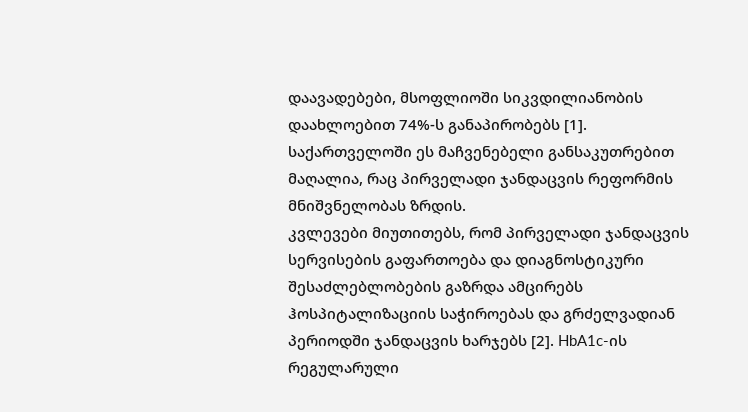დაავადებები, მსოფლიოში სიკვდილიანობის დაახლოებით 74%-ს განაპირობებს [1]. საქართველოში ეს მაჩვენებელი განსაკუთრებით მაღალია, რაც პირველადი ჯანდაცვის რეფორმის მნიშვნელობას ზრდის.
კვლევები მიუთითებს, რომ პირველადი ჯანდაცვის სერვისების გაფართოება და დიაგნოსტიკური შესაძლებლობების გაზრდა ამცირებს ჰოსპიტალიზაციის საჭიროებას და გრძელვადიან პერიოდში ჯანდაცვის ხარჯებს [2]. HbA1c-ის რეგულარული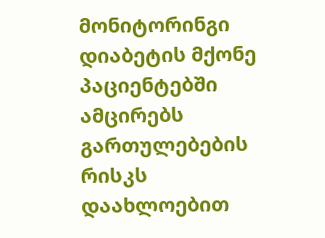მონიტორინგი დიაბეტის მქონე პაციენტებში ამცირებს გართულებების რისკს დაახლოებით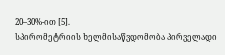20–30%-ით [5].
სპირომეტრიის ხელმისაწვდომობა პირველადი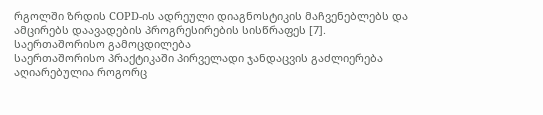რგოლში ზრდის COPD-ის ადრეული დიაგნოსტიკის მაჩვენებლებს და ამცირებს დაავადების პროგრესირების სისწრაფეს [7].
საერთაშორისო გამოცდილება
საერთაშორისო პრაქტიკაში პირველადი ჯანდაცვის გაძლიერება აღიარებულია როგორც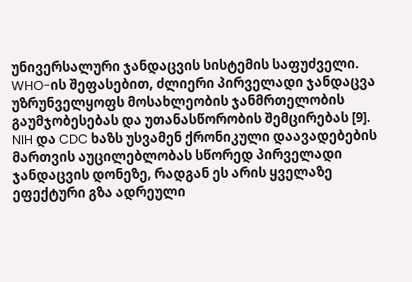უნივერსალური ჯანდაცვის სისტემის საფუძველი. WHO-ის შეფასებით, ძლიერი პირველადი ჯანდაცვა უზრუნველყოფს მოსახლეობის ჯანმრთელობის გაუმჯობესებას და უთანასწორობის შემცირებას [9].
NIH და CDC ხაზს უსვამენ ქრონიკული დაავადებების მართვის აუცილებლობას სწორედ პირველადი ჯანდაცვის დონეზე, რადგან ეს არის ყველაზე ეფექტური გზა ადრეული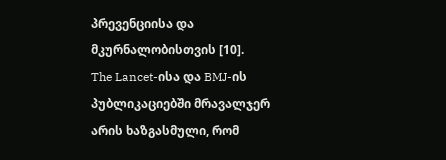პრევენციისა და მკურნალობისთვის [10].
The Lancet-ისა და BMJ-ის პუბლიკაციებში მრავალჯერ არის ხაზგასმული, რომ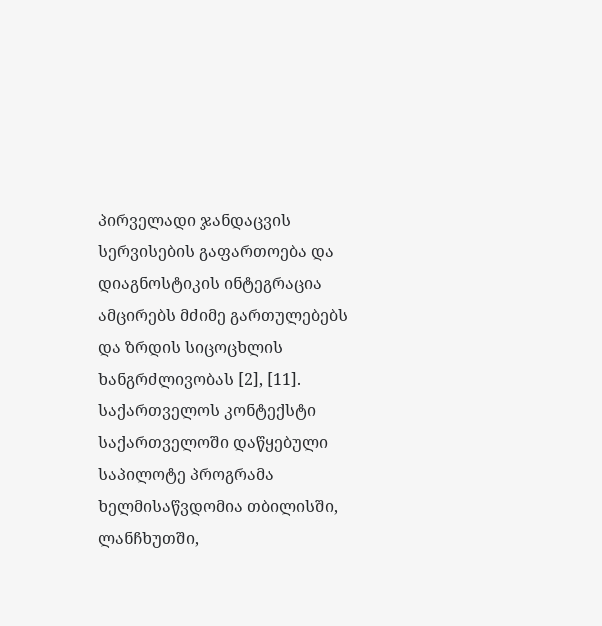პირველადი ჯანდაცვის სერვისების გაფართოება და დიაგნოსტიკის ინტეგრაცია ამცირებს მძიმე გართულებებს და ზრდის სიცოცხლის ხანგრძლივობას [2], [11].
საქართველოს კონტექსტი
საქართველოში დაწყებული საპილოტე პროგრამა ხელმისაწვდომია თბილისში, ლანჩხუთში,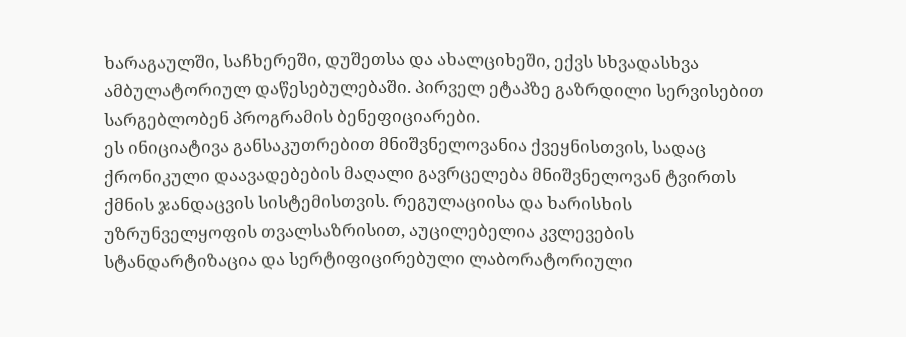ხარაგაულში, საჩხერეში, დუშეთსა და ახალციხეში, ექვს სხვადასხვა ამბულატორიულ დაწესებულებაში. პირველ ეტაპზე გაზრდილი სერვისებით სარგებლობენ პროგრამის ბენეფიციარები.
ეს ინიციატივა განსაკუთრებით მნიშვნელოვანია ქვეყნისთვის, სადაც ქრონიკული დაავადებების მაღალი გავრცელება მნიშვნელოვან ტვირთს ქმნის ჯანდაცვის სისტემისთვის. რეგულაციისა და ხარისხის უზრუნველყოფის თვალსაზრისით, აუცილებელია კვლევების სტანდარტიზაცია და სერტიფიცირებული ლაბორატორიული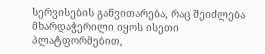სერვისების განვითარება, რაც შეიძლება მხარდაჭერილი იყოს ისეთი პლატფორმებით,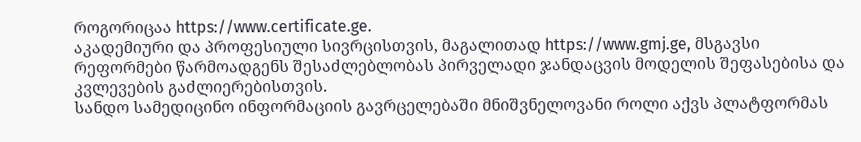როგორიცაა https://www.certificate.ge.
აკადემიური და პროფესიული სივრცისთვის, მაგალითად https://www.gmj.ge, მსგავსი რეფორმები წარმოადგენს შესაძლებლობას პირველადი ჯანდაცვის მოდელის შეფასებისა და კვლევების გაძლიერებისთვის.
სანდო სამედიცინო ინფორმაციის გავრცელებაში მნიშვნელოვანი როლი აქვს პლატფორმას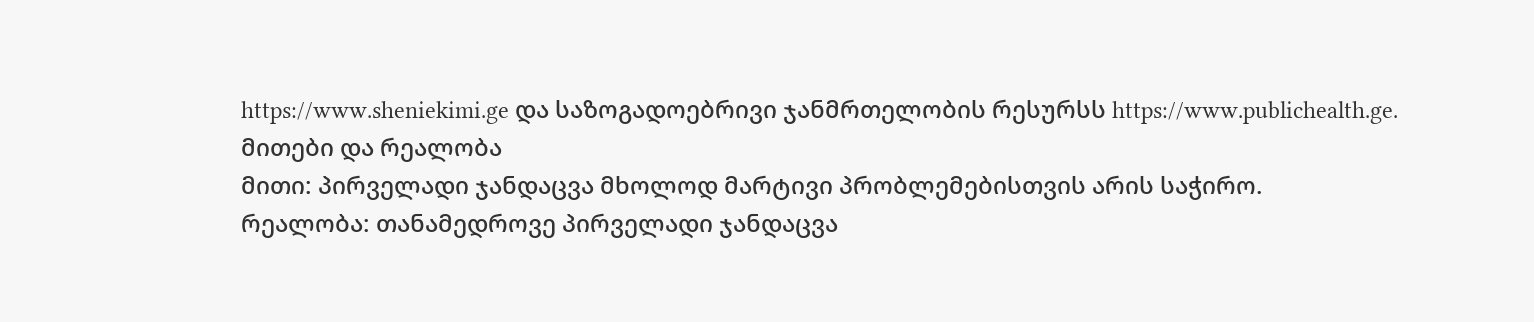https://www.sheniekimi.ge და საზოგადოებრივი ჯანმრთელობის რესურსს https://www.publichealth.ge.
მითები და რეალობა
მითი: პირველადი ჯანდაცვა მხოლოდ მარტივი პრობლემებისთვის არის საჭირო.
რეალობა: თანამედროვე პირველადი ჯანდაცვა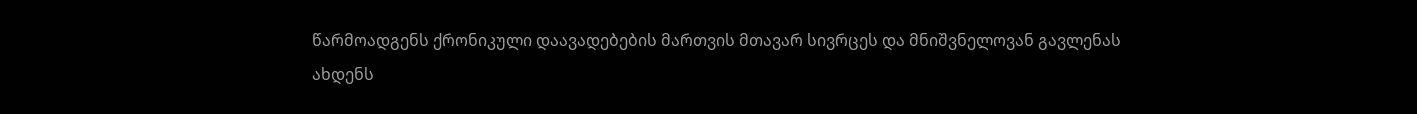წარმოადგენს ქრონიკული დაავადებების მართვის მთავარ სივრცეს და მნიშვნელოვან გავლენას ახდენს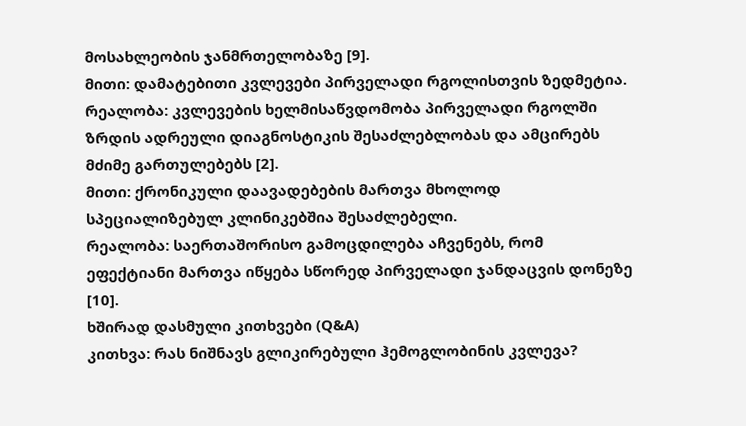მოსახლეობის ჯანმრთელობაზე [9].
მითი: დამატებითი კვლევები პირველადი რგოლისთვის ზედმეტია.
რეალობა: კვლევების ხელმისაწვდომობა პირველადი რგოლში ზრდის ადრეული დიაგნოსტიკის შესაძლებლობას და ამცირებს მძიმე გართულებებს [2].
მითი: ქრონიკული დაავადებების მართვა მხოლოდ სპეციალიზებულ კლინიკებშია შესაძლებელი.
რეალობა: საერთაშორისო გამოცდილება აჩვენებს, რომ ეფექტიანი მართვა იწყება სწორედ პირველადი ჯანდაცვის დონეზე [10].
ხშირად დასმული კითხვები (Q&A)
კითხვა: რას ნიშნავს გლიკირებული ჰემოგლობინის კვლევა?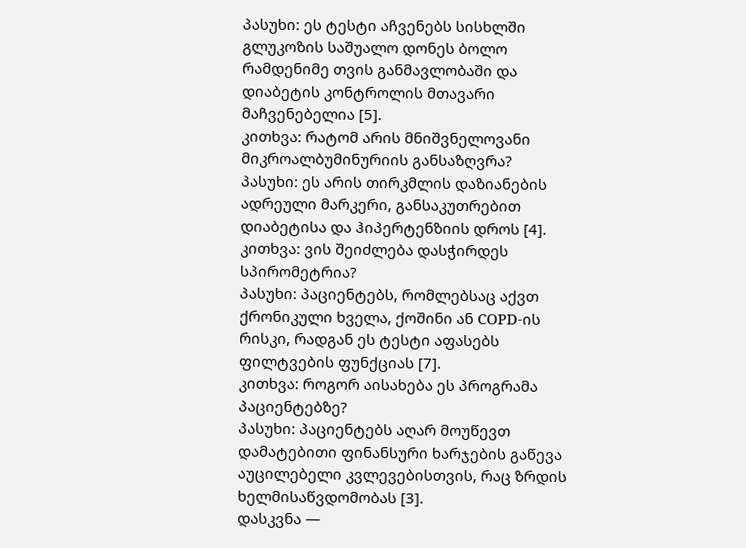პასუხი: ეს ტესტი აჩვენებს სისხლში გლუკოზის საშუალო დონეს ბოლო რამდენიმე თვის განმავლობაში და დიაბეტის კონტროლის მთავარი მაჩვენებელია [5].
კითხვა: რატომ არის მნიშვნელოვანი მიკროალბუმინურიის განსაზღვრა?
პასუხი: ეს არის თირკმლის დაზიანების ადრეული მარკერი, განსაკუთრებით დიაბეტისა და ჰიპერტენზიის დროს [4].
კითხვა: ვის შეიძლება დასჭირდეს სპირომეტრია?
პასუხი: პაციენტებს, რომლებსაც აქვთ ქრონიკული ხველა, ქოშინი ან COPD-ის რისკი, რადგან ეს ტესტი აფასებს ფილტვების ფუნქციას [7].
კითხვა: როგორ აისახება ეს პროგრამა პაციენტებზე?
პასუხი: პაციენტებს აღარ მოუწევთ დამატებითი ფინანსური ხარჯების გაწევა აუცილებელი კვლევებისთვის, რაც ზრდის ხელმისაწვდომობას [3].
დასკვნა —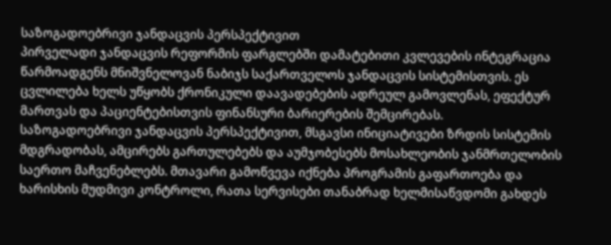საზოგადოებრივი ჯანდაცვის პერსპექტივით
პირველადი ჯანდაცვის რეფორმის ფარგლებში დამატებითი კვლევების ინტეგრაცია წარმოადგენს მნიშვნელოვან ნაბიჯს საქართველოს ჯანდაცვის სისტემისთვის. ეს ცვლილება ხელს უწყობს ქრონიკული დაავადებების ადრეულ გამოვლენას, ეფექტურ მართვას და პაციენტებისთვის ფინანსური ბარიერების შემცირებას.
საზოგადოებრივი ჯანდაცვის პერსპექტივით, მსგავსი ინიციატივები ზრდის სისტემის მდგრადობას, ამცირებს გართულებებს და აუმჯობესებს მოსახლეობის ჯანმრთელობის საერთო მაჩვენებლებს. მთავარი გამოწვევა იქნება პროგრამის გაფართოება და ხარისხის მუდმივი კონტროლი, რათა სერვისები თანაბრად ხელმისაწვდომი გახდეს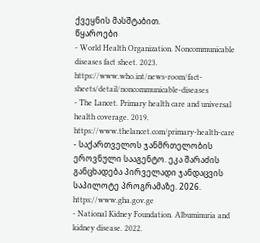ქვეყნის მასშტაბით.
წყაროები
- World Health Organization. Noncommunicable diseases fact sheet. 2023. https://www.who.int/news-room/fact-sheets/detail/noncommunicable-diseases
- The Lancet. Primary health care and universal health coverage. 2019. https://www.thelancet.com/primary-health-care
- საქართველოს ჯანმრთელობის ეროვნული სააგენტო. ეკა შარაძის განცხადება პირველადი ჯანდაცვის საპილოტე პროგრამაზე. 2026. https://www.gha.gov.ge
- National Kidney Foundation. Albuminuria and kidney disease. 2022.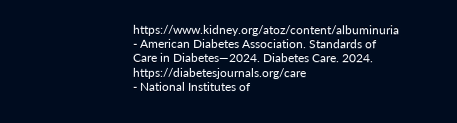https://www.kidney.org/atoz/content/albuminuria
- American Diabetes Association. Standards of Care in Diabetes—2024. Diabetes Care. 2024. https://diabetesjournals.org/care
- National Institutes of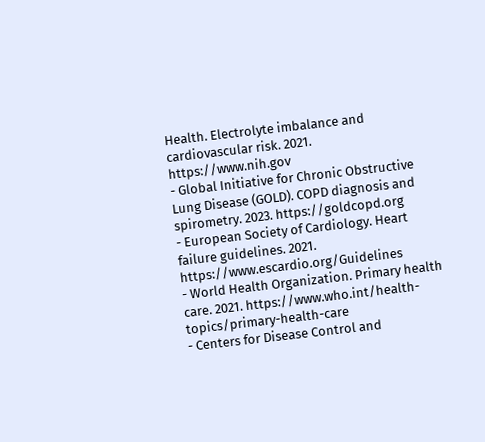Health. Electrolyte imbalance and cardiovascular risk. 2021. https://www.nih.gov
- Global Initiative for Chronic Obstructive Lung Disease (GOLD). COPD diagnosis and spirometry. 2023. https://goldcopd.org
- European Society of Cardiology. Heart failure guidelines. 2021. https://www.escardio.org/Guidelines
- World Health Organization. Primary health care. 2021. https://www.who.int/health-topics/primary-health-care
- Centers for Disease Control and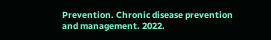Prevention. Chronic disease prevention and management. 2022.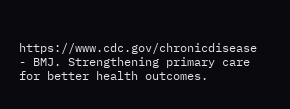https://www.cdc.gov/chronicdisease
- BMJ. Strengthening primary care for better health outcomes.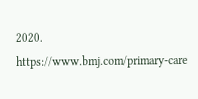2020. https://www.bmj.com/primary-care